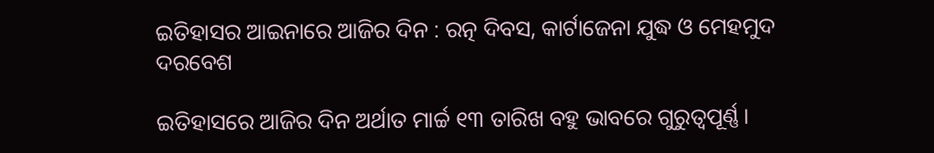ଇତିହାସର ଆଇନାରେ ଆଜିର ଦିନ : ରତ୍ନ ଦିବସ, କାର୍ଟାଜେନା ଯୁଦ୍ଧ ଓ ମେହମୁଦ ଦରବେଶ

ଇତିହାସରେ ଆଜିର ଦିନ ଅର୍ଥାତ ମାର୍ଚ୍ଚ ୧୩ ତାରିଖ ବହୁ ଭାବରେ ଗୁରୁତ୍ବପୂର୍ଣ୍ଣ।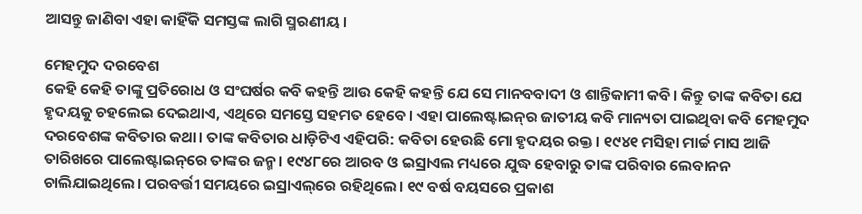ଆସନ୍ତୁ ଜାଣିବା ଏହା କାହିଁକି ସମସ୍ତଙ୍କ ଲାଗି ସ୍ମରଣୀୟ।

ମେହମୁଦ ଦରବେଶ
କେହି କେହି ତାଙ୍କୁ ପ୍ରତିରୋଧ ଓ ସଂଘର୍ଷର କବି କହନ୍ତି ଆଉ କେହି କହନ୍ତି ଯେ ସେ ମାନବବାଦୀ ଓ ଶାନ୍ତିକାମୀ କବି। କିନ୍ତୁ ତାଙ୍କ କବିତା ଯେ ହୃଦୟକୁ ଚହଲେଇ ଦେଇଥାଏ, ଏଥିରେ ସମସ୍ତେ ସହମତ ହେବେ। ଏହା ପାଲେଷ୍ଟାଇନ୍‌ର ଜାତୀୟ କବି ମାନ୍ୟତା ପାଇଥିବା କବି ମେହମୁଦ ଦରବେଶଙ୍କ କବିତାର କଥା। ତାଙ୍କ କବିତାର ଧାଡ଼ିଟିଏ ଏହିପରି: କବିତା ହେଉଛି ମୋ ହୃଦୟର ରକ୍ତ। ୧୯୪୧ ମସିହା ମାର୍ଚ୍ଚ ମାସ ଆଜି ତାରିଖରେ ପାଲେଷ୍ଟାଇନ୍‌ରେ ତାଙ୍କର ଜନ୍ମ। ୧୯୪୮ରେ ଆରବ ଓ ଇସ୍ରାଏଲ ମଧ୍ୟରେ ଯୁଦ୍ଧ ହେବାରୁ ତାଙ୍କ ପରିବାର ଲେବାନନ ଚାଲିଯାଇଥିଲେ। ପରବର୍ତ୍ତୀ ସମୟରେ ଇସ୍ରାଏଲ୍‌ରେ ରହିଥିଲେ। ୧୯ ବର୍ଷ ବୟସରେ ପ୍ରକାଶ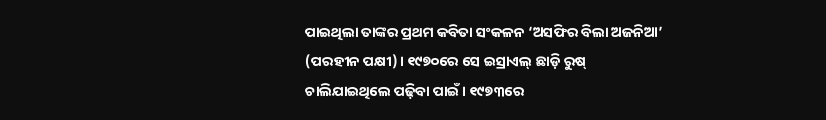ପାଇଥିଲା ତାଙ୍କର ପ୍ରଥମ କବିତା ସଂକଳନ ‘ଅସଫିର ବିଲା ଅଜନିଆ’ (ପରହୀନ ପକ୍ଷୀ)। ୧୯୭୦ରେ ସେ ଇସ୍ରାଏଲ୍ ଛାଡ଼ି ରୁଷ୍ ଚାଲିଯାଇଥିଲେ ପଢ଼ିବା ପାଇଁ। ୧୯୭୩ରେ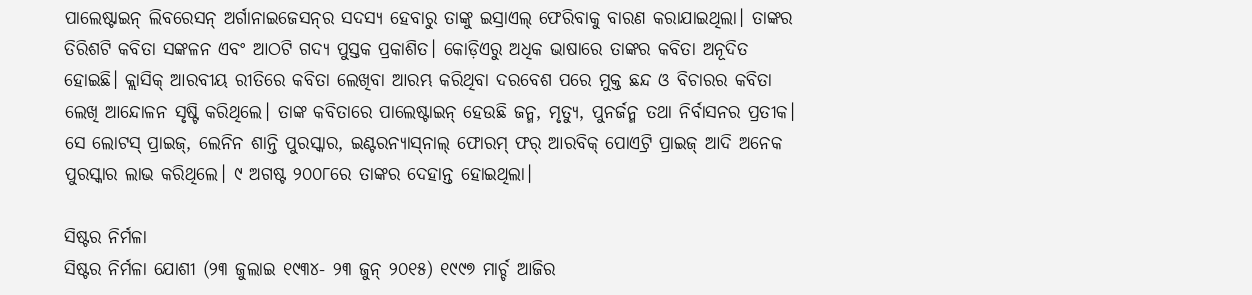ପାଲେଷ୍ଟାଇନ୍ ଲିବରେସନ୍ ଅର୍ଗାନାଇଜେସନ୍‌ର ସଦସ୍ୟ ହେବାରୁ ତାଙ୍କୁ ଇସ୍ରାଏଲ୍ ଫେରିବାକୁ ବାରଣ କରାଯାଇଥିଲା। ତାଙ୍କର ତିରିଶଟି କବିତା ସଙ୍କଳନ ଏବଂ ଆଠଟି ଗଦ୍ୟ ପୁସ୍ତକ ପ୍ରକାଶିତ। କୋଡ଼ିଏରୁ ଅଧିକ ଭାଷାରେ ତାଙ୍କର କବିତା ଅନୂଦିତ ହୋଇଛି। କ୍ଲାସିକ୍ ଆରବୀୟ ରୀତିରେ କବିତା ଲେଖିବା ଆରମ୍ଭ କରିଥିବା ଦରବେଶ ପରେ ମୁକ୍ତ ଛନ୍ଦ ଓ ବିଚାରର କବିତା ଲେଖି ଆନ୍ଦୋଳନ ସୃଷ୍ଟି କରିଥିଲେ। ତାଙ୍କ କବିତାରେ ପାଲେଷ୍ଟାଇନ୍ ହେଉଛି ଜନ୍ମ, ମୃତ୍ୟୁ, ପୁନର୍ଜନ୍ମ ତଥା ନିର୍ବାସନର ପ୍ରତୀକ। ସେ ଲୋଟସ୍ ପ୍ରାଇଜ୍, ଲେନିନ ଶାନ୍ତି ପୁରସ୍କାର, ଇଣ୍ଟରନ୍ୟାସ୍‌ନାଲ୍‌ ଫୋରମ୍ ଫର୍‌ ଆରବିକ୍ ପୋଏଟ୍ରି ପ୍ରାଇଜ୍ ଆଦି ଅନେକ ପୁରସ୍କାର ଲାଭ କରିଥିଲେ। ୯ ଅଗଷ୍ଟ ୨୦୦୮ରେ ତାଙ୍କର ଦେହାନ୍ତ ହୋଇଥିଲା।

ସିଷ୍ଟର ନିର୍ମଳା
ସିଷ୍ଟର ନିର୍ମଳା ଯୋଶୀ (୨୩ ଜୁଲାଇ ୧୯୩୪- ୨୩ ଜୁନ୍ ୨୦୧୫) ୧୯୯୭ ମାର୍ଚ୍ଚ ଆଜିର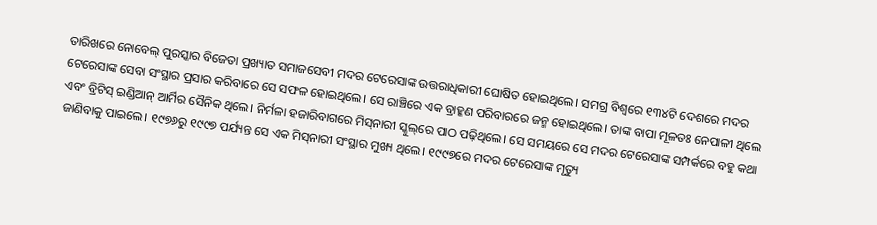ତାରିଖରେ ନୋବେଲ୍‌ ପୁରସ୍କାର ବିଜେତା ପ୍ରଖ୍ୟାତ ‌ସମାଜସେବୀ ମଦର ଟେରେସାଙ୍କ ଉତ୍ତରାଧିକାରୀ ଘୋଷିତ ହୋଇଥିଲେ। ସମଗ୍ର ବିଶ୍ବରେ ୧୩୪ଟି ଦେଶରେ ମଦର ଟେରେସାଙ୍କ ସେବା ସଂସ୍ଥାର ପ୍ରସାର କରିବାରେ ସେ ସଫଳ ହୋଇଥିଲେ। ସେ ରାଞ୍ଚିରେ ଏକ ବ୍ରାହ୍କଣ ପରିବାରରେ ଜନ୍ମ ହୋଇଥିଲେ। ତାଙ୍କ ବାପା ମୂଳତଃ ନେପାଳୀ ଥିଲେ ଏବଂ ବ୍ରିଟିସ୍ ଇଣ୍ଡିଆନ୍ ଆର୍ମିର ସୈନିକ ଥିଲେ। ନିର୍ମଳା ହଜାରିବାଗରେ ମିସ୍‌ନାରୀ ସ୍କୁଲ୍‌ରେ ପାଠ ପଢ଼ିଥିଲେ। ସେ ସମୟରେ ସେ ମଦର ଟେରେସାଙ୍କ ସମ୍ପର୍କରେ ବହୁ କଥା ଜାଣିବାକୁ ପାଇଲେ। ୧୯୭୬ରୁ ୧୯୯୭ ପର୍ଯ୍ୟନ୍ତ ସେ ଏକ ମିସ୍‌ନାରୀ ସଂସ୍ଥାର ମୁଖ୍ୟ ଥିଲେ। ୧୯୯୭ରେ ମଦର ଟେରେସାଙ୍କ ମୃତ୍ୟୁ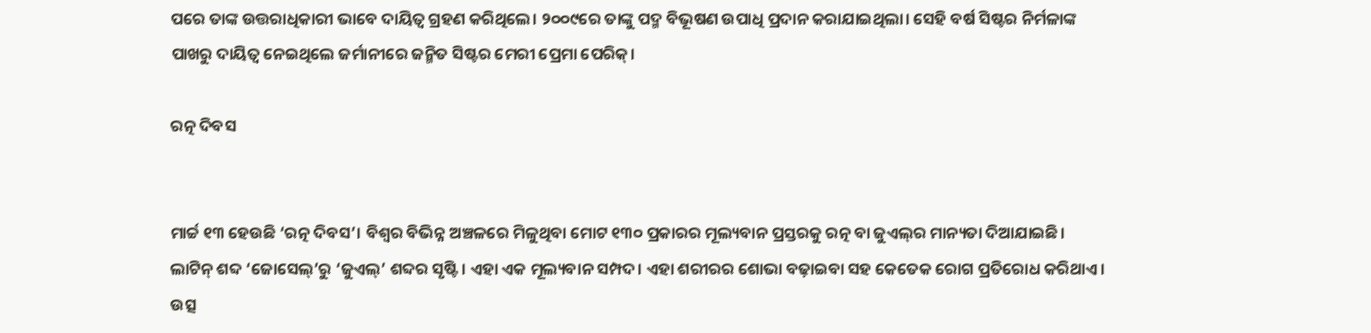ପରେ ତାଙ୍କ ଉତ୍ତରାଧିକାରୀ ଭାବେ ଦାୟିତ୍ବ ଗ୍ରହଣ କରିଥିଲେ। ୨୦୦୯ରେ ତାଙ୍କୁ ପଦ୍ମ ବିଭୂଷଣ ଉପାଧି ପ୍ରଦାନ କରାଯାଇଥିଲା। ସେହି ବର୍ଷ ସିଷ୍ଟର ନିର୍ମଳାଙ୍କ ପାଖରୁ ଦାୟିତ୍ବ ନେଇଥିଲେ ଜର୍ମା‌ନୀରେ ଜନ୍ମିତ ସିଷ୍ଟର ମେରୀ ପ୍ରେମା ପେରିକ୍।

ରତ୍ନ ଦିବସ


ମାର୍ଚ୍ଚ ୧୩ ହେଉଛି ‘ରତ୍ନ ଦିବସ’। ବିଶ୍ବର ବିଭିନ୍ନ ଅଞ୍ଚଳରେ ମିଳୁଥିବା ମୋଟ ୧୩୦ ପ୍ରକାରର ମୂଲ୍ୟବାନ ପ୍ରସ୍ତରକୁ ରତ୍ନ ବା ଜୁଏଲ୍‌ର ମାନ୍ୟତା ଦିଆଯାଇଛି। ଲାଟିନ୍‌ ଶବ୍ଦ ‘ଜୋସେଲ୍‌’ରୁ ‘ଜୁଏଲ୍‌’ ଶବ୍ଦର ସୃଷ୍ଟି। ଏହା ଏକ ମୂଲ୍ୟବାନ ସମ୍ପଦ। ଏହା ଶରୀରର ଶୋଭା ବଢ଼ାଇବା ସହ କେତେକ ରୋଗ ପ୍ରତିରୋଧ କରିଥାଏ। ଉତ୍ସ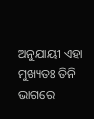ଅନୁଯାୟୀ ଏହା ମୁଖ୍ୟତଃ ତିନି ଭାଗରେ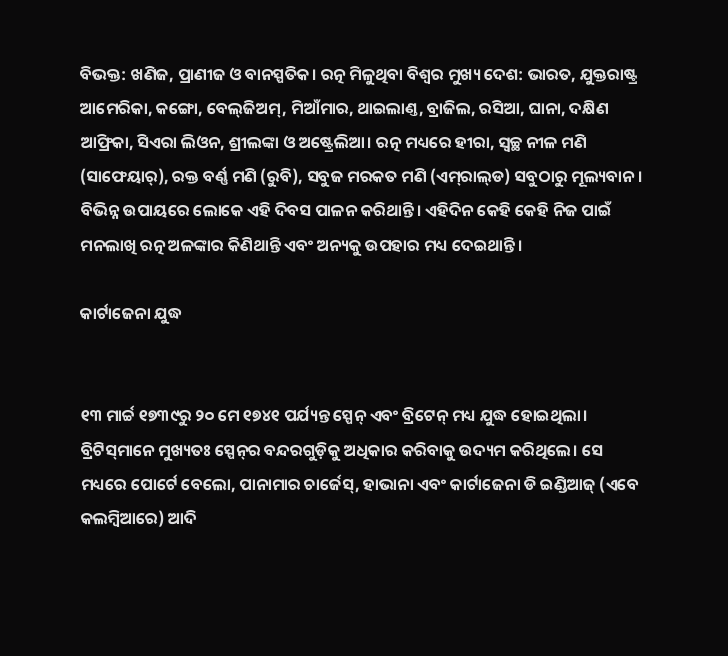ବିଭକ୍ତ: ଖଣିଜ, ପ୍ରାଣୀଜ ଓ ବାନସ୍ପତିକ। ରତ୍ନ ମିଳୁଥିବା ବିଶ୍ବର ମୁଖ୍ୟ ଦେଶ: ଭାରତ, ଯୁକ୍ତରାଷ୍ଟ୍ର ଆମେରିକା, କଙ୍ଗୋ, ବେଲ୍‌ଜିଅମ୍‌, ମିଆଁମାର, ଥାଇଲାଣ୍ତ, ବ୍ରାଜିଲ, ରସିଆ, ଘାନା, ଦକ୍ଷିଣ ଆଫ୍ରିକା, ସିଏରା ଲିଓନ, ଶ୍ରୀଲଙ୍କା ଓ ଅଷ୍ଟ୍ରେଲିଆ। ରତ୍ନ ମଧ୍ୟରେ ହୀରା, ସ୍ବଚ୍ଛ ନୀଳ ମଣି (ସାଫେୟାର‌୍‌), ରକ୍ତ ବର୍ଣ୍ଣ ମଣି (ରୁବି), ସବୁଜ ମରକତ ମଣି (ଏମ୍‌ରାଲ୍‌ଡ) ସବୁଠାରୁ ମୂଲ୍ୟବାନ। ବିଭିନ୍ନ ଉପାୟରେ ଲୋକେ ଏହି ଦିବସ ପାଳନ କରିଥାନ୍ତି। ଏହିଦିନ କେହି କେହି ନିଜ ପାଇଁ ମନଲାଖି ରତ୍ନ ଅଳଙ୍କାର କିଣିଥାନ୍ତି ଏବଂ ଅନ୍ୟକୁ ଉପହାର ମଧ୍ୟ ଦେଇଥାନ୍ତି।

କାର୍ଟାଜେନା ଯୁଦ୍ଧ


୧୩ ମାର୍ଚ୍ଚ ୧୭୩୯ରୁ ୨୦ ମେ ୧୭୪୧ ପର୍ଯ୍ୟନ୍ତ ସ୍ପେନ୍ ଏବଂ ବ୍ରିଟେନ୍ ମଧ୍ୟ‌ ଯୁଦ୍ଧ ହୋଇଥିଲା। ବ୍ରିଟିସ୍‌ମାନେ ମୁଖ୍ୟତଃ ସ୍ପେନ୍‌ର ବନ୍ଦରଗୁଡ଼ିକୁ ଅଧିକାର କରିବାକୁ ଉଦ୍ୟମ କରିଥିଲେ। ସେ ମଧ୍ୟରେ ପୋର୍ଟେ ବେଲୋ, ପାନାମାର ଚାର୍ଜେସ୍, ହାଭାନା ଏବଂ କାର୍ଟାଜେନା ଡି ଇଣ୍ଡିଆଜ୍ (ଏବେ କଲମ୍ବିଆରେ) ଆଦି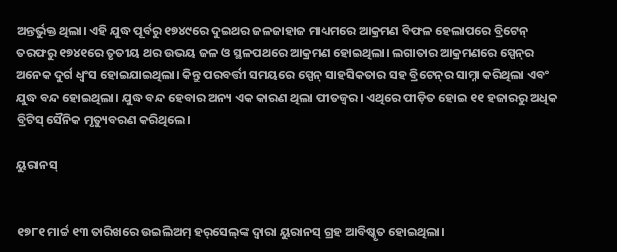ଅନ୍ତର୍ଭୁକ୍ତ ଥିଲା। ଏହି ଯୁଦ୍ଧ ପୂର୍ବରୁ ୧୭୪୯ରେ ଦୁଇଥର ଜଳଜାହାଜ ମାଧ୍ୟମରେ ଆକ୍ରମଣ ବିଫଳ ହେଲାପରେ ବ୍ରିଟେନ୍ ତରଫରୁ ୧୭୪୧ରେ ତୃତୀୟ ଥର ଉଭୟ ଜଳ ଓ ସ୍ଥଳପଥରେ ଆକ୍ରମଣ ହୋଇଥିଲା। ଲଗାତାର ଆକ୍ରମଣରେ ସ୍ପେନ୍‌ର ଅନେକ ଦୁର୍ଗ ଧ୍ବଂସ ହୋଇଯାଇଥିଲା। କିନ୍ତୁ ପରବର୍ତ୍ତୀ ସମୟରେ ସ୍ପେନ୍ ସାହସିକତାର ସହ ବ୍ରିଟେନ୍‌ର ସାମ୍ନା କରିଥିଲା ଏବଂ ଯୁଦ୍ଧ ବନ୍ଦ ହୋଇଥିଲା। ଯୁଦ୍ଧ ବନ୍ଦ ହେବାର ଅନ୍ୟ ଏକ କାରଣ ଥିଲା ପୀତଜ୍ବର। ଏଥିରେ ପୀଡ଼ିତ ହୋଇ ୧୧ ହଜାରରୁ ଅଧିକ ବ୍ରିଟିସ୍ ସୈନିକ ମୃତ୍ୟୁବରଣ କରିଥିଲେ।

ୟୁରାନସ୍


୧୭୮୧ ମାର୍ଚ୍ଚ ୧୩ ତାରିଖରେ ଉଇଲିଅମ୍‌ ହର୍‌ସେଲ୍‌ଙ୍କ ଦ୍ବାରା ୟୁରାନସ୍‌ ଗ୍ରହ ଆବିଷ୍କୃତ ହୋଇଥିଲା।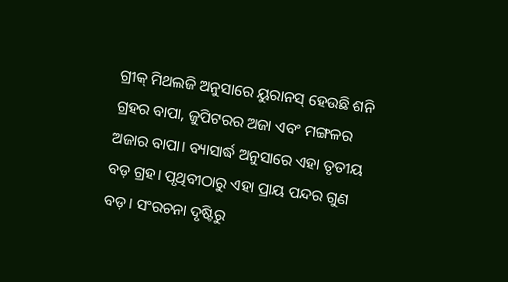ଗ୍ରୀକ୍ ମିଥଲଜି ଅନୁସାରେ ୟୁରାନସ୍ ହେଉଛି ଶନି ଗ୍ରହର ବାପା, ଜୁପିଟରର ଅଜା ଏବଂ ମଙ୍ଗଳର ଅଜାର ବାପା। ବ୍ୟାସାର୍ଦ୍ଧ ଅନୁସାରେ ଏହା ତୃତୀୟ ବଡ଼ ଗ୍ରହ। ପୃଥିବୀଠାରୁ ଏହା ପ୍ରାୟ ପନ୍ଦର ଗୁଣ ବଡ଼। ସଂରଚନା ଦୃଷ୍ଟିରୁ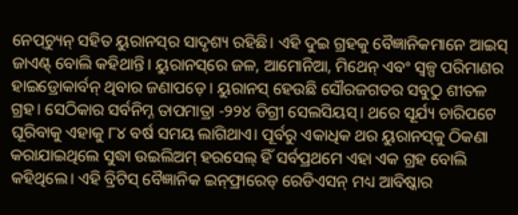ନେପ୍‌ଚ୍ୟୁନ୍ ସହିତ ୟୁରାନସ୍‌ର ସାଦୃଶ୍ୟ ରହିଛି। ଏହି ଦୁଇ ଗ୍ରହକୁ ବୈଜ୍ଞାନିକମାନେ ଆଇସ୍ ଜାଏଣ୍ଟ୍‌ ବୋଲି କହିଥାନ୍ତି। ୟୁରାନସ୍‌ରେ ଜଳ, ଆମୋନିଆ, ମିଥେନ୍ ଏବଂ ସ୍ବଳ୍ପ ପରିମାଣର ହାଇଡ୍ରୋକାର୍ବନ୍‌ ଥିବାର ଜଣାପଡ଼େ। ୟୁରାନସ୍ ହେଉଛି ସୌରଜଗତର ସବୁଠୁ ଶୀତଳ ଗ୍ରହ। ସେଠିକାର ସର୍ବନିମ୍ନ ତାପମାତ୍ରା -୨୨୪ ଡିଗ୍ରୀ ସେଲସିୟସ୍। ଥରେ ସୂର୍ଯ୍ୟ ଚାରିପଟେ ଘୂରିବାକୁ ଏହାକୁ ୮୪ ବର୍ଷ ସମୟ ଲାଗିଥାଏ। ପୂର୍ବରୁ ଏକାଧିକ ଥର ୟୁରାନସ୍‌କୁ ଠିକଣା କରାଯାଇଥିଲେ ସୁଦ୍ଧା ଉଇଲିଅମ୍ ହରସେଲ୍‌ ହିଁ ସର୍ବପ୍ରଥମେ ଏହା ଏକ ଗ୍ରହ ବୋଲି କହିଥିଲେ। ଏହି ବ୍ରିଟିସ୍ ବୈଜ୍ଞାନିକ ଇନ୍‌ଫ୍ରାରେଡ୍‌ ରେଡିଏସନ୍ ମଧ୍ୟ ଆବିଷ୍କାର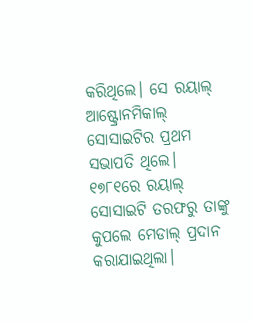କରିଥିଲେ। ସେ ରୟାଲ୍‌ ଆଷ୍ଟ୍ରୋନମିକାଲ୍‌ ସୋସାଇଟିର ପ୍ରଥମ ସଭାପତି ଥିଲେ। ୧୭୮୧ରେ ରୟାଲ୍‌ ସୋସାଇଟି ତରଫରୁ ତାଙ୍କୁ କୁପଲେ ମେଡାଲ୍‌ ପ୍ରଦାନ କରାଯାଇଥିଲା।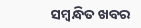ସମ୍ବନ୍ଧିତ ଖବର